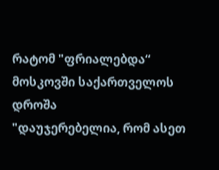რატომ "ფრიალებდა“ მოსკოვში საქართველოს დროშა
"დაუჯერებელია, რომ ასეთ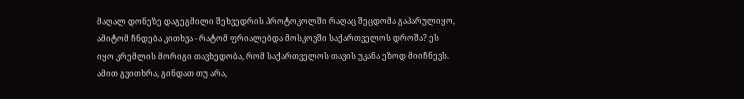მაღალ დონეზე დაგეგმილი შეხვედრის პროტოკოლში რაღაც შეცდომა გაპარულიყო, ამიტომ ჩნდება კითხვა - რატომ ფრიალებდა მოსკოვში საქართველოს დროშა? ეს იყო კრემლის მორიგი თავხედობა, რომ საქართველოს თავის უკანა ეზოდ მიიჩნევს. ამით გვითხრა, გინდათ თუ არა,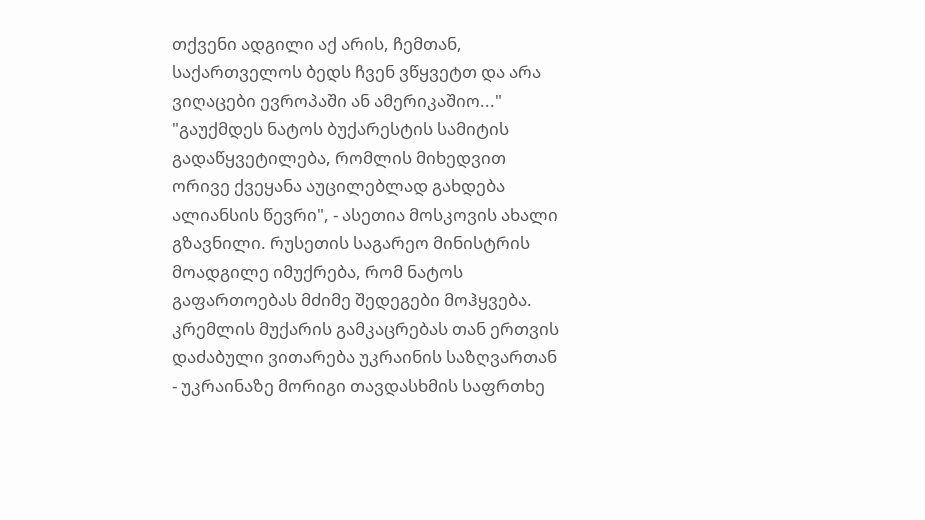თქვენი ადგილი აქ არის, ჩემთან, საქართველოს ბედს ჩვენ ვწყვეტთ და არა ვიღაცები ევროპაში ან ამერიკაშიო..."
"გაუქმდეს ნატოს ბუქარესტის სამიტის გადაწყვეტილება, რომლის მიხედვით ორივე ქვეყანა აუცილებლად გახდება ალიანსის წევრი", - ასეთია მოსკოვის ახალი გზავნილი. რუსეთის საგარეო მინისტრის მოადგილე იმუქრება, რომ ნატოს გაფართოებას მძიმე შედეგები მოჰყვება. კრემლის მუქარის გამკაცრებას თან ერთვის დაძაბული ვითარება უკრაინის საზღვართან - უკრაინაზე მორიგი თავდასხმის საფრთხე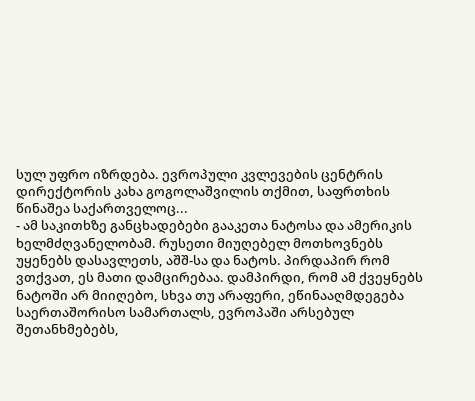სულ უფრო იზრდება. ევროპული კვლევების ცენტრის დირექტორის კახა გოგოლაშვილის თქმით, საფრთხის წინაშეა საქართველოც...
- ამ საკითხზე განცხადებები გააკეთა ნატოსა და ამერიკის ხელმძღვანელობამ. რუსეთი მიუღებელ მოთხოვნებს უყენებს დასავლეთს, აშშ-სა და ნატოს. პირდაპირ რომ ვთქვათ, ეს მათი დამცირებაა. დამპირდი, რომ ამ ქვეყნებს ნატოში არ მიიღებო, სხვა თუ არაფერი, ეწინააღმდეგება საერთაშორისო სამართალს, ევროპაში არსებულ შეთანხმებებს,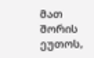მათ შორის ეუთოს,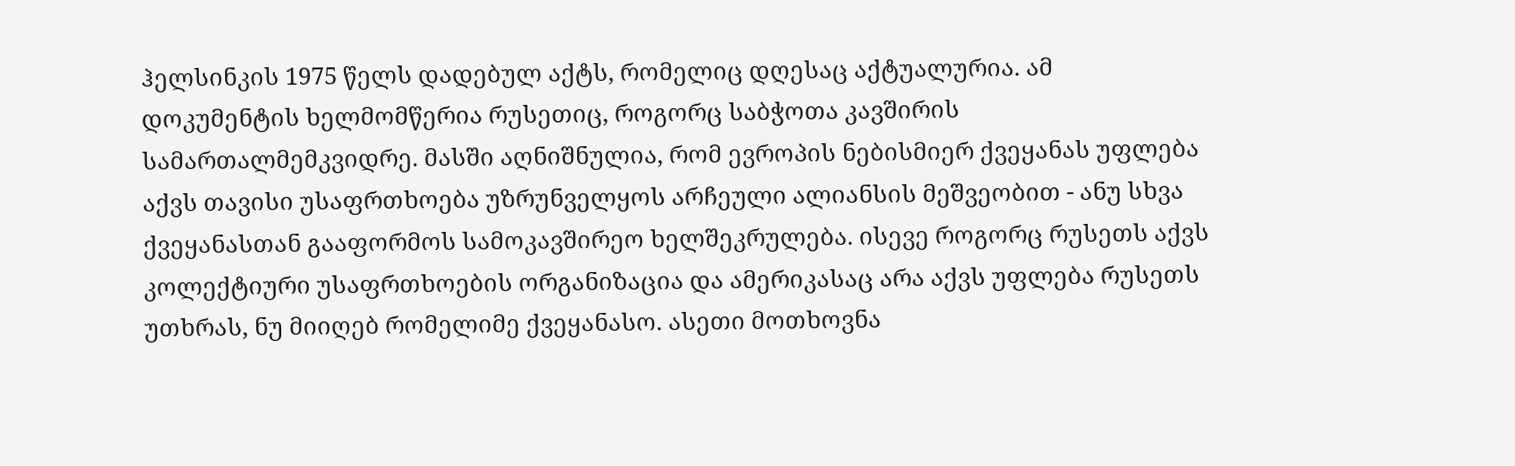ჰელსინკის 1975 წელს დადებულ აქტს, რომელიც დღესაც აქტუალურია. ამ დოკუმენტის ხელმომწერია რუსეთიც, როგორც საბჭოთა კავშირის სამართალმემკვიდრე. მასში აღნიშნულია, რომ ევროპის ნებისმიერ ქვეყანას უფლება აქვს თავისი უსაფრთხოება უზრუნველყოს არჩეული ალიანსის მეშვეობით - ანუ სხვა ქვეყანასთან გააფორმოს სამოკავშირეო ხელშეკრულება. ისევე როგორც რუსეთს აქვს კოლექტიური უსაფრთხოების ორგანიზაცია და ამერიკასაც არა აქვს უფლება რუსეთს უთხრას, ნუ მიიღებ რომელიმე ქვეყანასო. ასეთი მოთხოვნა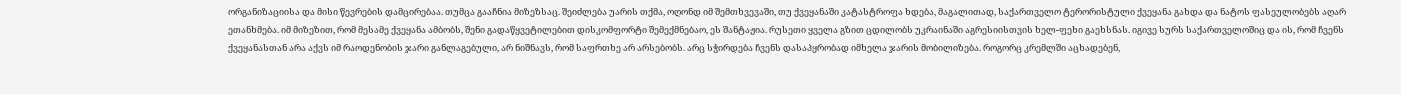ორგანიზაციისა და მისი წევრების დამცირებაა. თუმცა გააჩნია მიზეზსაც. შეიძლება უარის თქმა, ოღონდ იმ შემთხვევაში, თუ ქვეყანაში კატასტროფა ხდება, მაგალითად, საქართველო ტერორისტული ქვეყანა გახდა და ნატოს ფასეულობებს აღარ ეთანხმება. იმ მიზეზით, რომ მესამე ქვეყანა ამბობს, შენი გადაწყვეტილებით დისკომფორტი შემექმნებაო, ეს შანტაჟია. რუსეთი ყველა გზით ცდილობს უკრაინაში აგრესიისთვის ხელ-ფეხი გაეხსნას. იგივე სურს საქართველოშიც და ის, რომ ჩვენს ქვეყანასთან არა აქვს იმ რაოდენობის ჯარი განლაგებული, არ ნიშნავს, რომ საფრთხე არ არსებობს. არც სჭირდება ჩვენს დასაპყრობად იმხელა ჯარის მობილიზება. როგორც კრემლში აცხადებენ,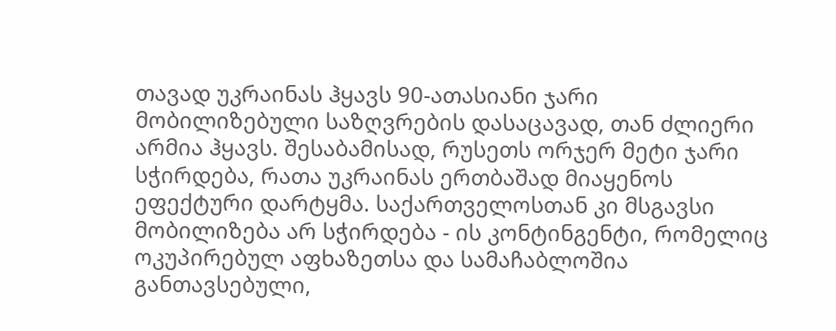თავად უკრაინას ჰყავს 90-ათასიანი ჯარი მობილიზებული საზღვრების დასაცავად, თან ძლიერი არმია ჰყავს. შესაბამისად, რუსეთს ორჯერ მეტი ჯარი სჭირდება, რათა უკრაინას ერთბაშად მიაყენოს ეფექტური დარტყმა. საქართველოსთან კი მსგავსი მობილიზება არ სჭირდება - ის კონტინგენტი, რომელიც ოკუპირებულ აფხაზეთსა და სამაჩაბლოშია განთავსებული,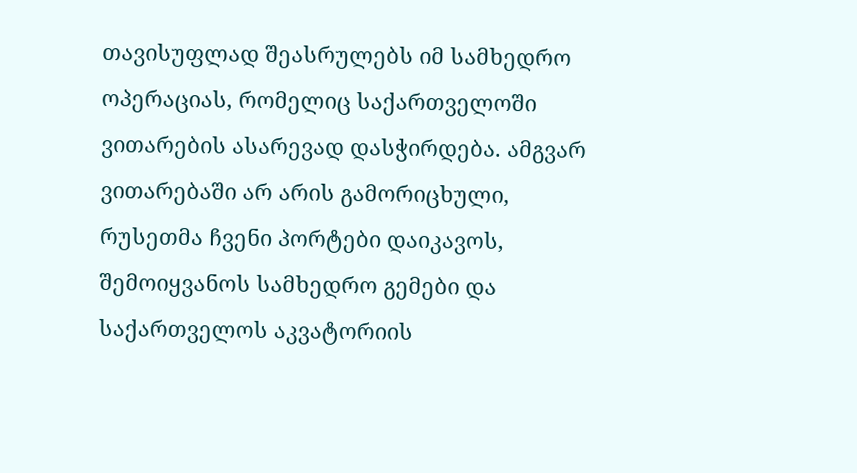თავისუფლად შეასრულებს იმ სამხედრო ოპერაციას, რომელიც საქართველოში ვითარების ასარევად დასჭირდება. ამგვარ ვითარებაში არ არის გამორიცხული, რუსეთმა ჩვენი პორტები დაიკავოს, შემოიყვანოს სამხედრო გემები და საქართველოს აკვატორიის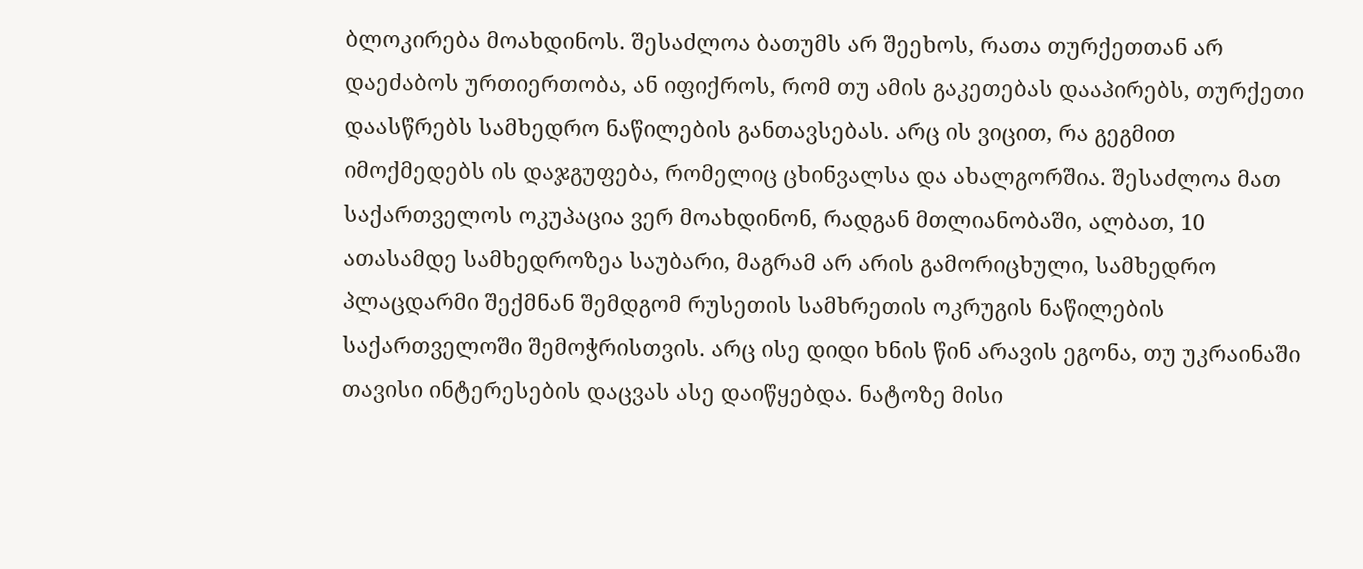ბლოკირება მოახდინოს. შესაძლოა ბათუმს არ შეეხოს, რათა თურქეთთან არ დაეძაბოს ურთიერთობა, ან იფიქროს, რომ თუ ამის გაკეთებას დააპირებს, თურქეთი დაასწრებს სამხედრო ნაწილების განთავსებას. არც ის ვიცით, რა გეგმით იმოქმედებს ის დაჯგუფება, რომელიც ცხინვალსა და ახალგორშია. შესაძლოა მათ საქართველოს ოკუპაცია ვერ მოახდინონ, რადგან მთლიანობაში, ალბათ, 10 ათასამდე სამხედროზეა საუბარი, მაგრამ არ არის გამორიცხული, სამხედრო პლაცდარმი შექმნან შემდგომ რუსეთის სამხრეთის ოკრუგის ნაწილების საქართველოში შემოჭრისთვის. არც ისე დიდი ხნის წინ არავის ეგონა, თუ უკრაინაში თავისი ინტერესების დაცვას ასე დაიწყებდა. ნატოზე მისი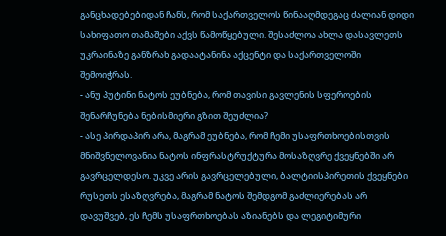განცხადებებიდან ჩანს, რომ საქართველოს წინააღმდეგაც ძალიან დიდი სახიფათო თამაშები აქვს წამოწყებული. შესაძლოა ახლა დასავლეთს უკრაინაზე განზრახ გადაატანინა აქცენტი და საქართველოში შემოიჭრას.
- ანუ პუტინი ნატოს ეუბნება, რომ თავისი გავლენის სფეროების შენარჩუნება ნებისმიერი გზით შეუძლია?
- ასე პირდაპირ არა, მაგრამ ეუბნება, რომ ჩემი უსაფრთხოებისთვის მნიშვნელოვანია ნატოს ინფრასტრუქტურა მოსაზღვრე ქვეყნებში არ გავრცელდესო. უკვე არის გავრცელებული, ბალტიისპირეთის ქვეყნები რუსეთს ესაზღვრება, მაგრამ ნატოს შემდგომ გაძლიერებას არ დავუშვებ, ეს ჩემს უსაფრთხოებას აზიანებს და ლეგიტიმური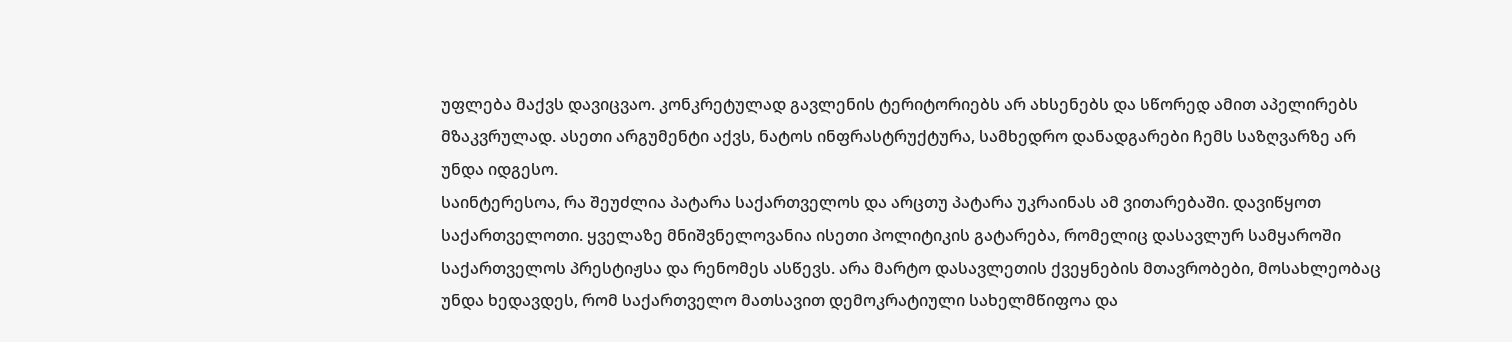უფლება მაქვს დავიცვაო. კონკრეტულად გავლენის ტერიტორიებს არ ახსენებს და სწორედ ამით აპელირებს მზაკვრულად. ასეთი არგუმენტი აქვს, ნატოს ინფრასტრუქტურა, სამხედრო დანადგარები ჩემს საზღვარზე არ უნდა იდგესო.
საინტერესოა, რა შეუძლია პატარა საქართველოს და არცთუ პატარა უკრაინას ამ ვითარებაში. დავიწყოთ საქართველოთი. ყველაზე მნიშვნელოვანია ისეთი პოლიტიკის გატარება, რომელიც დასავლურ სამყაროში საქართველოს პრესტიჟსა და რენომეს ასწევს. არა მარტო დასავლეთის ქვეყნების მთავრობები, მოსახლეობაც უნდა ხედავდეს, რომ საქართველო მათსავით დემოკრატიული სახელმწიფოა და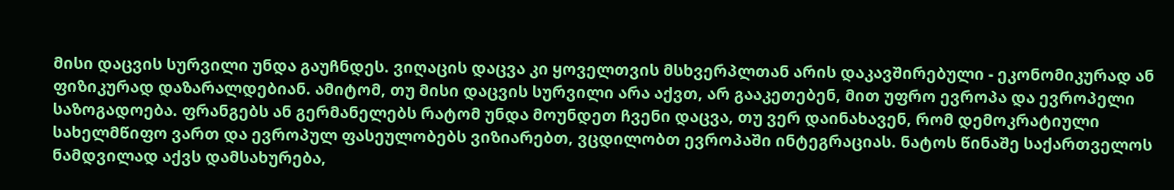მისი დაცვის სურვილი უნდა გაუჩნდეს. ვიღაცის დაცვა კი ყოველთვის მსხვერპლთან არის დაკავშირებული - ეკონომიკურად ან ფიზიკურად დაზარალდებიან. ამიტომ, თუ მისი დაცვის სურვილი არა აქვთ, არ გააკეთებენ, მით უფრო ევროპა და ევროპელი საზოგადოება. ფრანგებს ან გერმანელებს რატომ უნდა მოუნდეთ ჩვენი დაცვა, თუ ვერ დაინახავენ, რომ დემოკრატიული სახელმწიფო ვართ და ევროპულ ფასეულობებს ვიზიარებთ, ვცდილობთ ევროპაში ინტეგრაციას. ნატოს წინაშე საქართველოს ნამდვილად აქვს დამსახურება,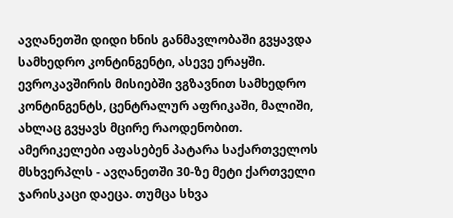ავღანეთში დიდი ხნის განმავლობაში გვყავდა სამხედრო კონტინგენტი, ასევე ერაყში. ევროკავშირის მისიებში ვგზავნით სამხედრო კონტინგენტს, ცენტრალურ აფრიკაში, მალიში, ახლაც გვყავს მცირე რაოდენობით. ამერიკელები აფასებენ პატარა საქართველოს მსხვერპლს - ავღანეთში 30-ზე მეტი ქართველი ჯარისკაცი დაეცა. თუმცა სხვა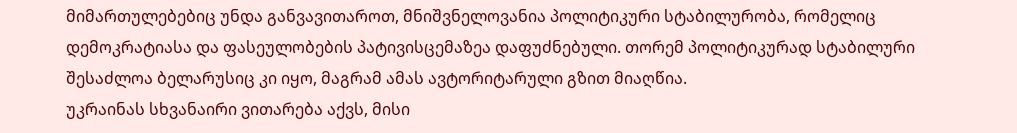მიმართულებებიც უნდა განვავითაროთ, მნიშვნელოვანია პოლიტიკური სტაბილურობა, რომელიც დემოკრატიასა და ფასეულობების პატივისცემაზეა დაფუძნებული. თორემ პოლიტიკურად სტაბილური შესაძლოა ბელარუსიც კი იყო, მაგრამ ამას ავტორიტარული გზით მიაღწია.
უკრაინას სხვანაირი ვითარება აქვს, მისი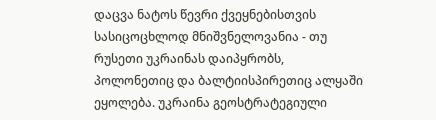დაცვა ნატოს წევრი ქვეყნებისთვის სასიცოცხლოდ მნიშვნელოვანია - თუ რუსეთი უკრაინას დაიპყრობს, პოლონეთიც და ბალტიისპირეთიც ალყაში ეყოლება. უკრაინა გეოსტრატეგიული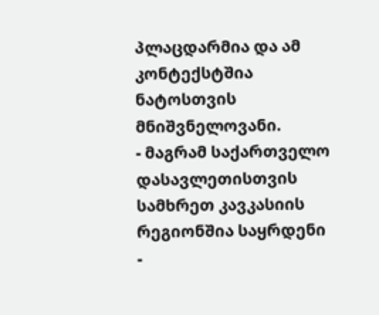პლაცდარმია და ამ კონტექსტშია ნატოსთვის მნიშვნელოვანი.
- მაგრამ საქართველო დასავლეთისთვის სამხრეთ კავკასიის რეგიონშია საყრდენი
-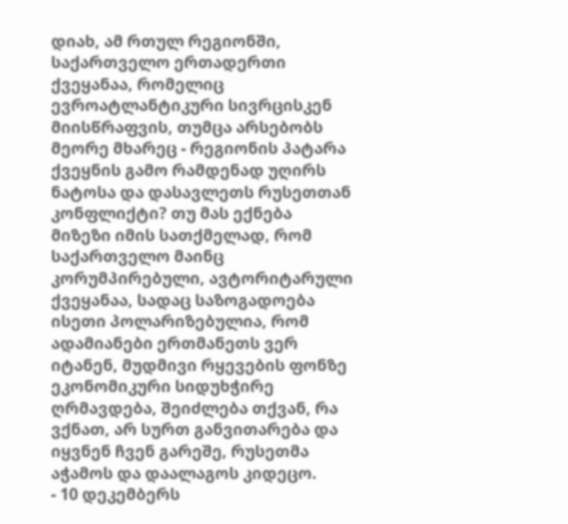დიახ, ამ რთულ რეგიონში, საქართველო ერთადერთი ქვეყანაა, რომელიც ევროატლანტიკური სივრცისკენ მიისწრაფვის, თუმცა არსებობს მეორე მხარეც - რეგიონის პატარა ქვეყნის გამო რამდენად უღირს ნატოსა და დასავლეთს რუსეთთან კონფლიქტი? თუ მას ექნება მიზეზი იმის სათქმელად, რომ საქართველო მაინც კორუმპირებული, ავტორიტარული ქვეყანაა, სადაც საზოგადოება ისეთი პოლარიზებულია, რომ ადამიანები ერთმანეთს ვერ იტანენ, მუდმივი რყევების ფონზე ეკონომიკური სიდუხჭირე ღრმავდება, შეიძლება თქვან, რა ვქნათ, არ სურთ განვითარება და იყვნენ ჩვენ გარეშე, რუსეთმა აჭამოს და დაალაგოს კიდეცო.
- 10 დეკემბერს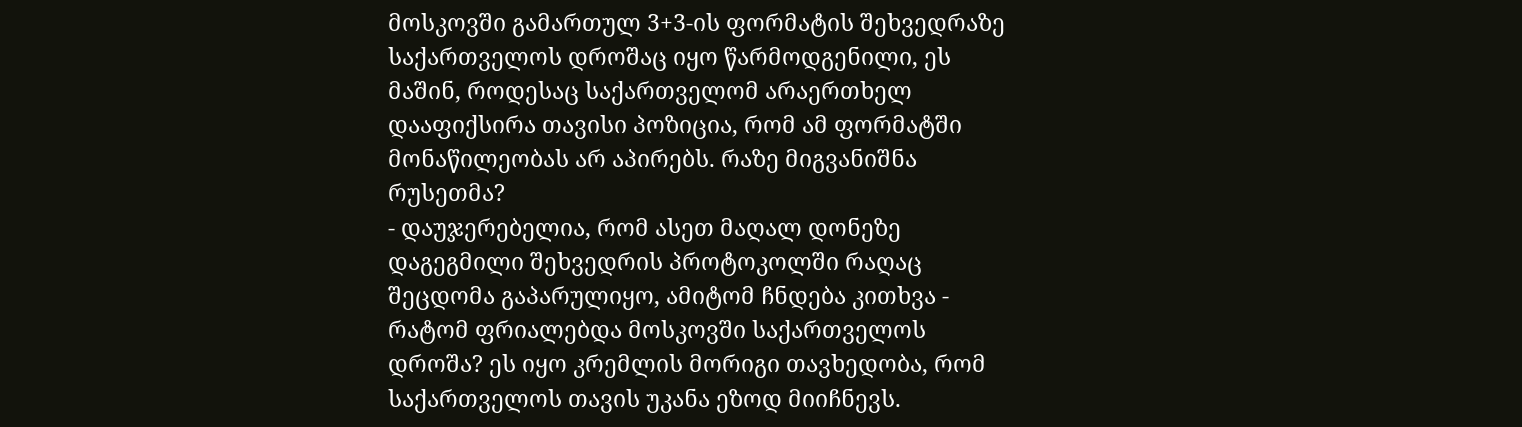მოსკოვში გამართულ 3+3-ის ფორმატის შეხვედრაზე საქართველოს დროშაც იყო წარმოდგენილი, ეს მაშინ, როდესაც საქართველომ არაერთხელ დააფიქსირა თავისი პოზიცია, რომ ამ ფორმატში მონაწილეობას არ აპირებს. რაზე მიგვანიშნა რუსეთმა?
- დაუჯერებელია, რომ ასეთ მაღალ დონეზე დაგეგმილი შეხვედრის პროტოკოლში რაღაც შეცდომა გაპარულიყო, ამიტომ ჩნდება კითხვა - რატომ ფრიალებდა მოსკოვში საქართველოს დროშა? ეს იყო კრემლის მორიგი თავხედობა, რომ საქართველოს თავის უკანა ეზოდ მიიჩნევს.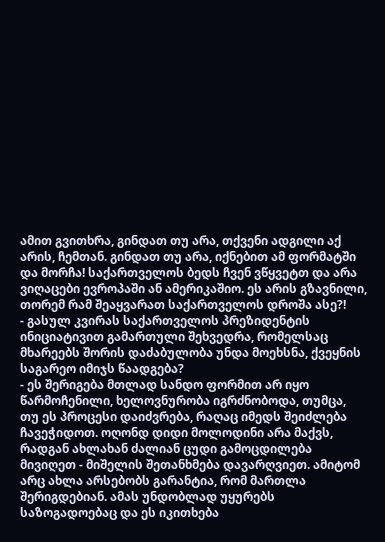ამით გვითხრა, გინდათ თუ არა, თქვენი ადგილი აქ არის, ჩემთან. გინდათ თუ არა, იქნებით ამ ფორმატში და მორჩა! საქართველოს ბედს ჩვენ ვწყვეტთ და არა ვიღაცები ევროპაში ან ამერიკაშიო. ეს არის გზავნილი, თორემ რამ შეაყვარათ საქართველოს დროშა ასე?!
- გასულ კვირას საქართველოს პრეზიდენტის ინიციატივით გამართული შეხვედრა, რომელსაც მხარეებს შორის დაძაბულობა უნდა მოეხსნა, ქვეყნის საგარეო იმიჯს წაადგება?
- ეს შერიგება მთლად სანდო ფორმით არ იყო წარმოჩენილი, ხელოვნურობა იგრძნობოდა, თუმცა, თუ ეს პროცესი დაიძვრება, რაღაც იმედს შეიძლება ჩავეჭიდოთ. ოღონდ დიდი მოლოდინი არა მაქვს, რადგან ახლახან ძალიან ცუდი გამოცდილება მივიღეთ - მიშელის შეთანხმება დავარღვიეთ. ამიტომ არც ახლა არსებობს გარანტია, რომ მართლა შერიგდებიან. ამას უნდობლად უყურებს საზოგადოებაც და ეს იკითხება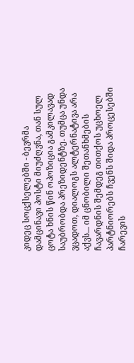კიდეც სოცქსელებში - ბევრმა დამცინავი პოსტი მიუძღვნა, თან სულ ცოტა ხნის წინ ოპოზიცია გამკილავად საუბრობდა პრეზიდენტზე. თუმცა უნდა ვცადოთ, დიალოგს ალტერნატივა არა აქვს... იმ ცნობილი შეთანხმების ჩავარდნის შემდეგ თითქოს უცხოელ პარტნიორებს ჩვენს შიდა პროცესებში ჩარევის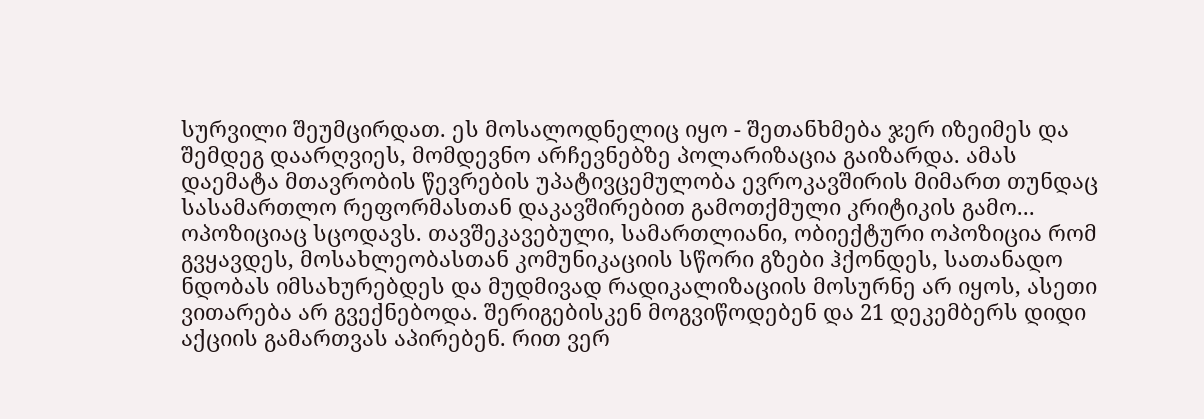სურვილი შეუმცირდათ. ეს მოსალოდნელიც იყო - შეთანხმება ჯერ იზეიმეს და შემდეგ დაარღვიეს, მომდევნო არჩევნებზე პოლარიზაცია გაიზარდა. ამას დაემატა მთავრობის წევრების უპატივცემულობა ევროკავშირის მიმართ თუნდაც სასამართლო რეფორმასთან დაკავშირებით გამოთქმული კრიტიკის გამო... ოპოზიციაც სცოდავს. თავშეკავებული, სამართლიანი, ობიექტური ოპოზიცია რომ გვყავდეს, მოსახლეობასთან კომუნიკაციის სწორი გზები ჰქონდეს, სათანადო ნდობას იმსახურებდეს და მუდმივად რადიკალიზაციის მოსურნე არ იყოს, ასეთი ვითარება არ გვექნებოდა. შერიგებისკენ მოგვიწოდებენ და 21 დეკემბერს დიდი აქციის გამართვას აპირებენ. რით ვერ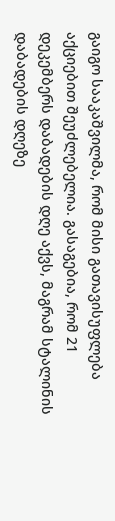გაიგო სააკაშვილმა, რომ მისი გათავისუფლება აქციებით შეუძლებელია. გასაგებია, რომ 21 დეკემბერს დაბადების დღე აქვს, მაგრამ სტალინის დაბადების დღეზე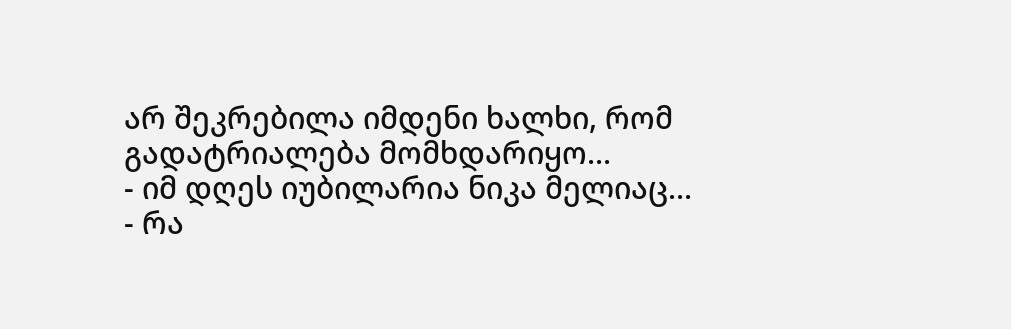არ შეკრებილა იმდენი ხალხი, რომ გადატრიალება მომხდარიყო...
- იმ დღეს იუბილარია ნიკა მელიაც...
- რა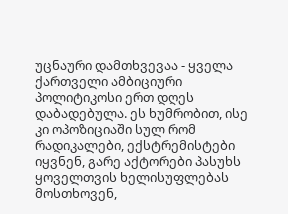უცნაური დამთხვევაა - ყველა ქართველი ამბიციური პოლიტიკოსი ერთ დღეს დაბადებულა. ეს ხუმრობით, ისე კი ოპოზიციაში სულ რომ რადიკალები, ექსტრემისტები იყვნენ, გარე აქტორები პასუხს ყოველთვის ხელისუფლებას მოსთხოვენ,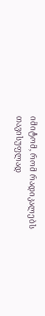იმიტომ, რომ რადიკალებს თავისუფლად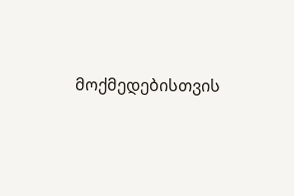მოქმედებისთვის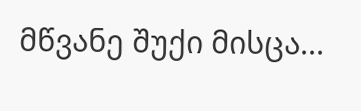მწვანე შუქი მისცა...